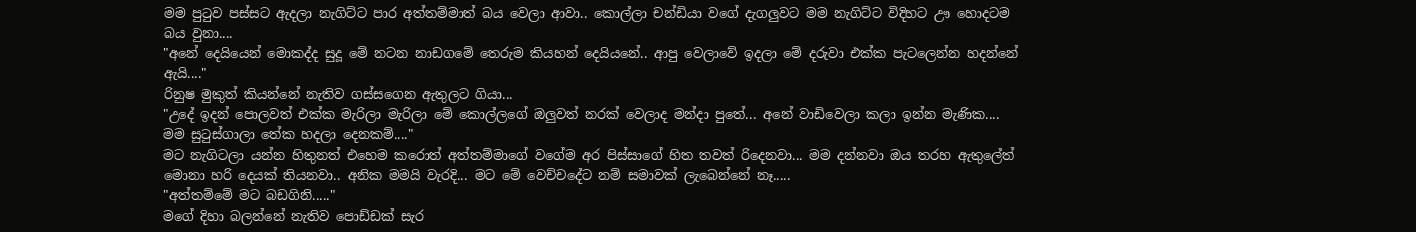මම පුටුව පස්සට ඇදලා නැගිට්ට පාර අත්තම්මාත් බය වෙලා ආවා.. කොල්ලා චන්ඩියා වගේ දැගලුවට මම නැගිට්ට විදිහට ඌ හොදටම බය වුනා....
"අනේ දෙයියෙන් මොකද්ද සුදූ මේ නටන නාඩගමේ තෙරුම කියහන් දෙයියනේ.. ආපු වෙලාවේ ඉදලා මේ දරුවා එක්ක පැටලෙන්න හදන්නේ ඇයි...."
රිනුෂ මුකුත් කියන්නේ නැතිව ගස්සගෙන ඇතුලට ගියා...
"උදේ ඉදන් පොලවත් එක්ක මැරිලා මැරිලා මේ කොල්ලගේ ඔලුවත් නරක් වෙලාද මන්දා පුතේ... අනේ වාඩිවෙලා කලා ඉන්න මැණික.... මම සුටුස්ගාලා තේක හදලා දෙනකම්...."
මට නැගිටලා යන්න හිතුනත් එහෙම කරොත් අත්තම්මාගේ වගේම අර පිස්සාගේ හිත තවත් රිදෙනවා... මම දන්නවා ඔය තරහ ඇතුලේත් මොනා හරි දෙයක් තියනවා.. අනික මමයි වැරදි... මට මේ වෙච්චදේට නම් සමාවක් ලැබෙන්නේ නෑ.....
"අත්තම්මේ මට බඩගිනි....."
මගේ දිහා බලන්නේ නැතිව පොඩ්ඩක් සැර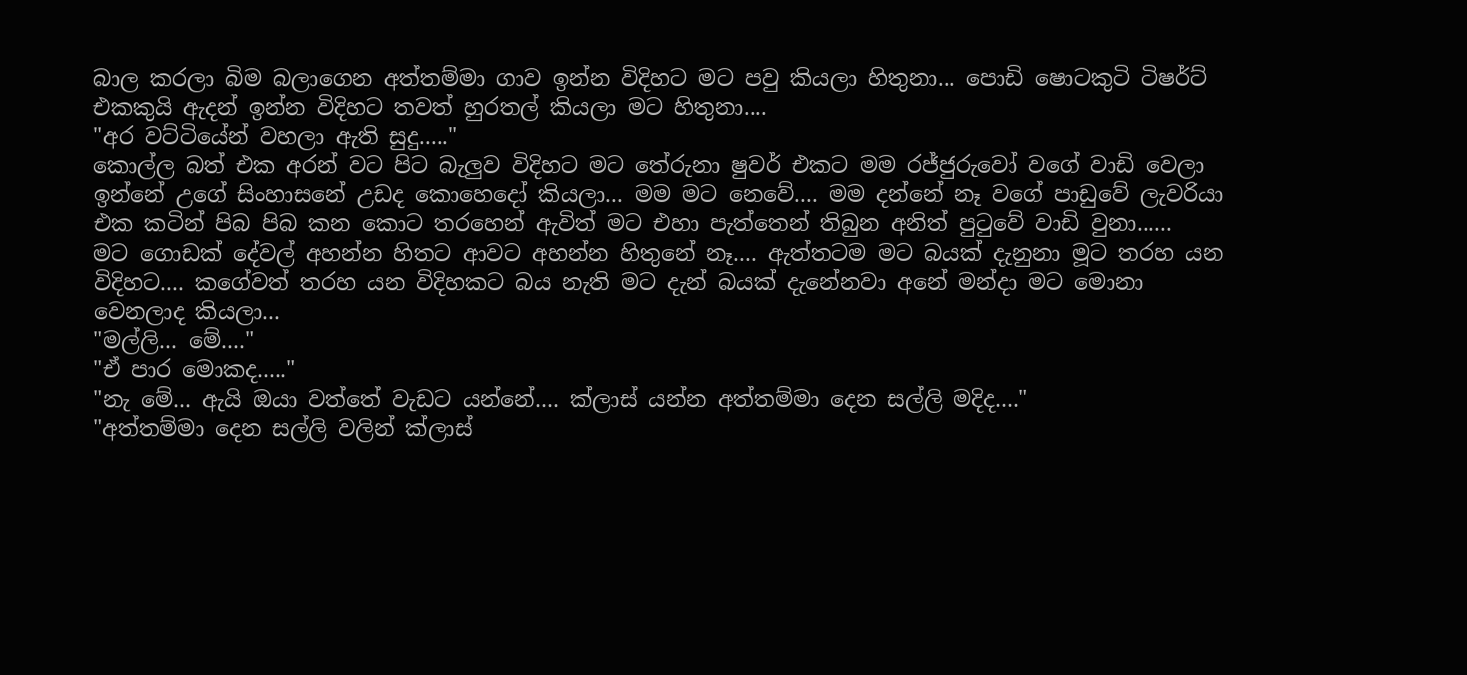බාල කරලා බිම බලාගෙන අත්තම්මා ගාව ඉන්න විදිහට මට පවු කියලා හිතුනා... පොඩි ෂොටකුටි ටිෂර්ට් එකකුයි ඇදන් ඉන්න විදිහට තවත් හුරතල් කියලා මට හිතුනා....
"අර වට්ටියේන් වහලා ඇති සුදු....."
කොල්ල බත් එක අරන් වට පිට බැලුව විදිහට මට තේරුනා ෂුවර් එකට මම රජ්ජුරුවෝ වගේ වාඩි වෙලා ඉන්නේ උගේ සිංහාසනේ උඩද කොහෙදෝ කියලා... මම මට නෙවේ.... මම දන්නේ නෑ වගේ පාඩුවේ ලැවරියා එක කටින් පිබ පිබ කන කොට තරහෙන් ඇවිත් මට එහා පැත්තෙන් තිබුන අනිත් පුටුවේ වාඩි වුනා......
මට ගොඩක් දේවල් අහන්න හිතට ආවට අහන්න හිතුනේ නෑ.... ඇත්තටම මට බයක් දැනුනා මූට තරහ යන විදිහට.... කගේවත් තරහ යන විදිහකට බය නැති මට දැන් බයක් දැනේනවා අනේ මන්දා මට මොනා වෙනලාද කියලා...
"මල්ලි... මේ...."
"ඒ පාර මොකද....."
"නැ මේ... ඇයි ඔයා වත්තේ වැඩට යන්නේ.... ක්ලාස් යන්න අත්තම්මා දෙන සල්ලි මදිද...."
"අත්තම්මා දෙන සල්ලි වලින් ක්ලාස්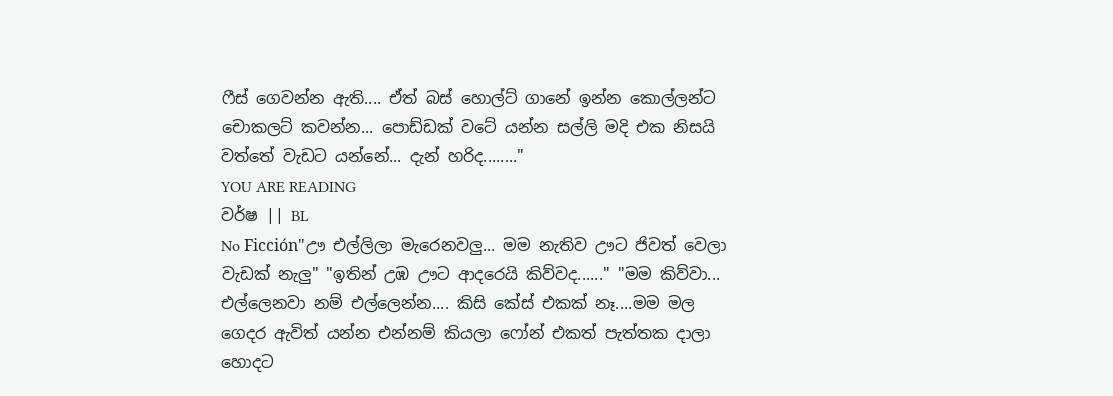ෆීස් ගෙවන්න ඇති.... ඒත් බස් හොල්ට් ගානේ ඉන්න කොල්ලන්ට චොකලට් කවන්න... පොඩ්ඩක් වටේ යන්න සල්ලි මදි එක නිසයි වත්තේ වැඩට යන්නේ... දැන් හරිද........"
YOU ARE READING
වර්ෂ || BL
No Ficción"ඌ එල්ලිලා මැරෙනවලු... මම නැතිව ඌට ජිවත් වෙලා වැඩක් නැලු" "ඉතින් උඹ ඌට ආදරෙයි කිව්වද......" "මම කිව්වා... එල්ලෙනවා නම් එල්ලෙන්න.... කිසි කේස් එකක් නෑ....මම මල ගෙදර ඇවිත් යන්න එන්නම් කියලා ෆෝන් එකත් පැත්තක දාලා හොදට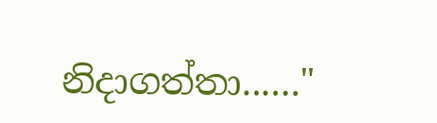නිදාගත්තා......"